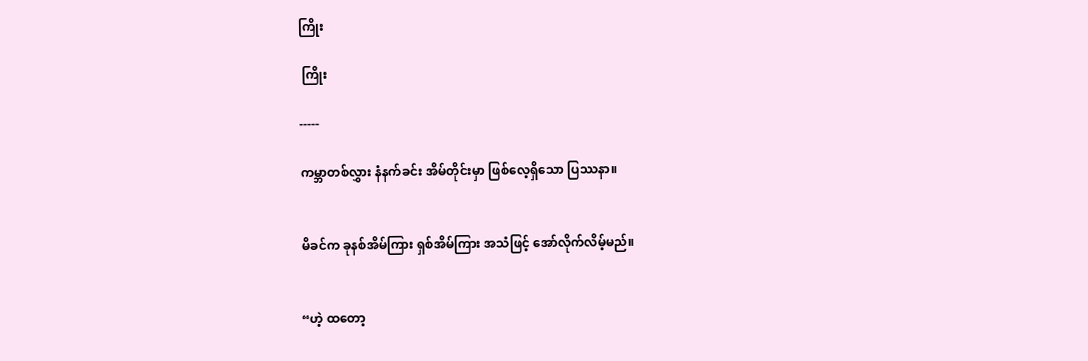ကြိုး

 ကြိုး

-----

ကမ္ဘာတစ်လွှား နံနက်ခင်း အိမ်တိုင်းမှာ ဖြစ်လေ့ရှိသော ပြဿနာ။


မိခင်က ခုနစ်အိမ်ကြား ရှစ်အိမ်ကြား အသံဖြင့် အော်လိုက်လိမ့်မည်။


“ဟဲ့ ထတော့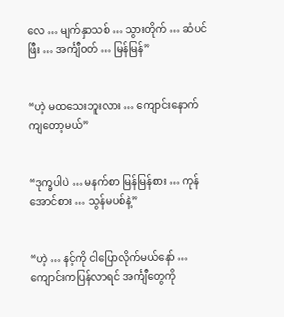လေ … မျက်နှာသစ် … သွားတိုက် … ဆံပင်ဖြီး … အင်္ကျီဝတ် … မြန်မြန်”


“ဟဲ့ မထသေးဘူးလား … ကျောင်းနောက်ကျတော့မယ်”


“ဒုက္ခပါပဲ … မနက်စာ မြန်မြန်စား … ကုန်အောင်စား … သွန်မပစ်နဲ့”


“ဟဲ့ … နင့်ကို ငါပြောလိုက်မယ်နော် … ကျောင်းကပြန်လာရင် အင်္ကျီတွေကို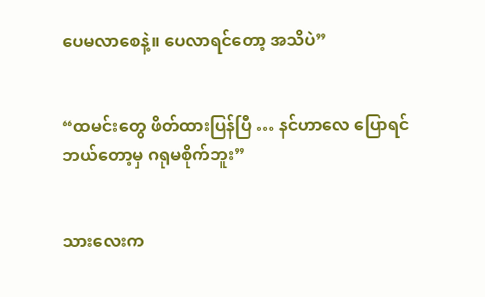ပေမလာစေနဲ့။ ပေလာရင်တော့ အသိပဲ”


“ထမင်းတွေ ဖိတ်ထားပြန်ပြီ … နင်ဟာလေ ပြောရင် ဘယ်တော့မှ ဂရုမစိုက်ဘူး”


သားလေးက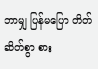ဘာမျှ ပြန်မပြော တိတ်ဆိတ်စွာ စား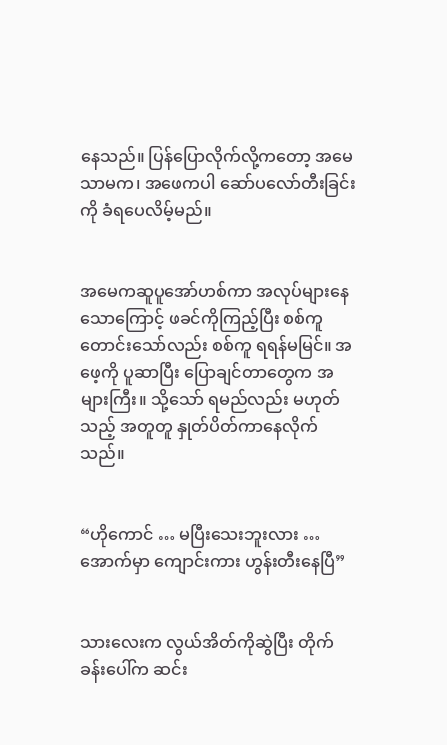နေသည်။ ပြန်ပြောလိုက်လို့ကတော့ အမေသာမက၊ အဖေကပါ ဆော်ပလော်တီးခြင်းကို ခံရပေလိမ့်မည်။


အမေကဆူပူအော်ဟစ်ကာ အလုပ်များနေသောကြောင့် ဖခင်ကိုကြည့်ပြီး စစ်ကူတောင်းသော်လည်း စစ်ကူ ရရန်မမြင်။ အဖေ့ကို ပူဆာပြီး ပြောချင်တာတွေက အများကြီး။ သို့သော် ရမည်လည်း မဟုတ်သည့် အတူတူ နှုတ်ပိတ်ကာနေလိုက်သည်။


“ဟိုကောင် … မပြီးသေးဘူးလား … အောက်မှာ ကျောင်းကား ဟွန်းတီးနေပြီ”


သားလေးက လွယ်အိတ်ကိုဆွဲပြီး တိုက်ခန်းပေါ်က ဆင်း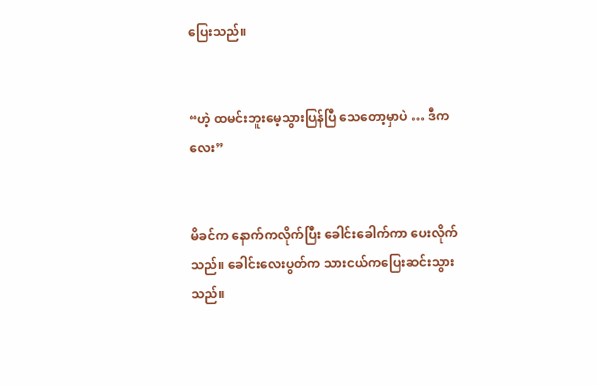ပြေးသည်။


“ဟဲ့ ထမင်းဘူးမေ့သွားပြန်ပြီ သေတော့မှာပဲ … ဒီကလေး”


မိခင်က နောက်ကလိုက်ပြီး ခေါင်းခေါက်ကာ ပေးလိုက်သည်။ ခေါင်းလေးပွတ်က သားငယ်ကပြေးဆင်းသွား သည်။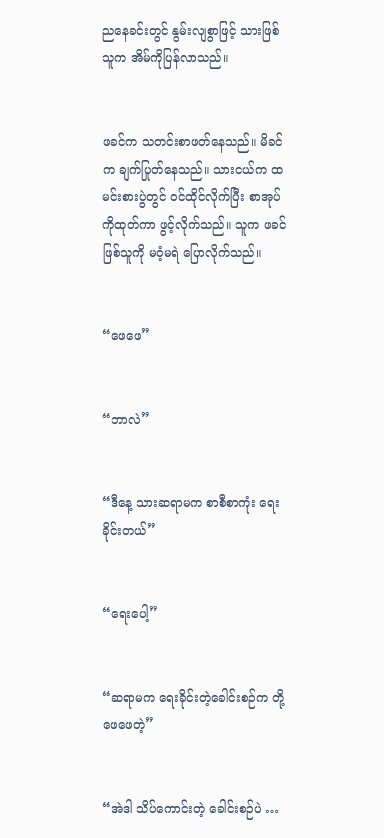ညနေခင်းတွင် နွမ်းလျစွာဖြင့် သားဖြစ်သူက အိမ်ကိုပြန်လာသည်။


ဖခင်က သတင်းစာဖတ်နေသည်။ မိခင်က ချက်ပြုတ်နေသည်။ သားငယ်က ထမင်းစားပွဲတွင် ဝင်ထိုင်လိုက်ပြီး စာအုပ်ကိုထုတ်ကာ ဖွင့်လိုက်သည်။ သူက ဖခင်ဖြစ်သူကို မဝံ့မရဲ ပြောလိုက်သည်။


“ဖေဖေ”


“ဘာလဲ”


“ဒီနေ့ သားဆရာမက စာစီစာကုံး ရေးခိုင်းတယ်”


“ရေးပေါ့”


“ဆရာမက ရေးခိုင်းတဲ့ခေါင်းစဉ်က တို့ဖေဖေတဲ့”


“အဲဒါ သိပ်ကောင်းတဲ့ ခေါင်းစဉ်ပဲ …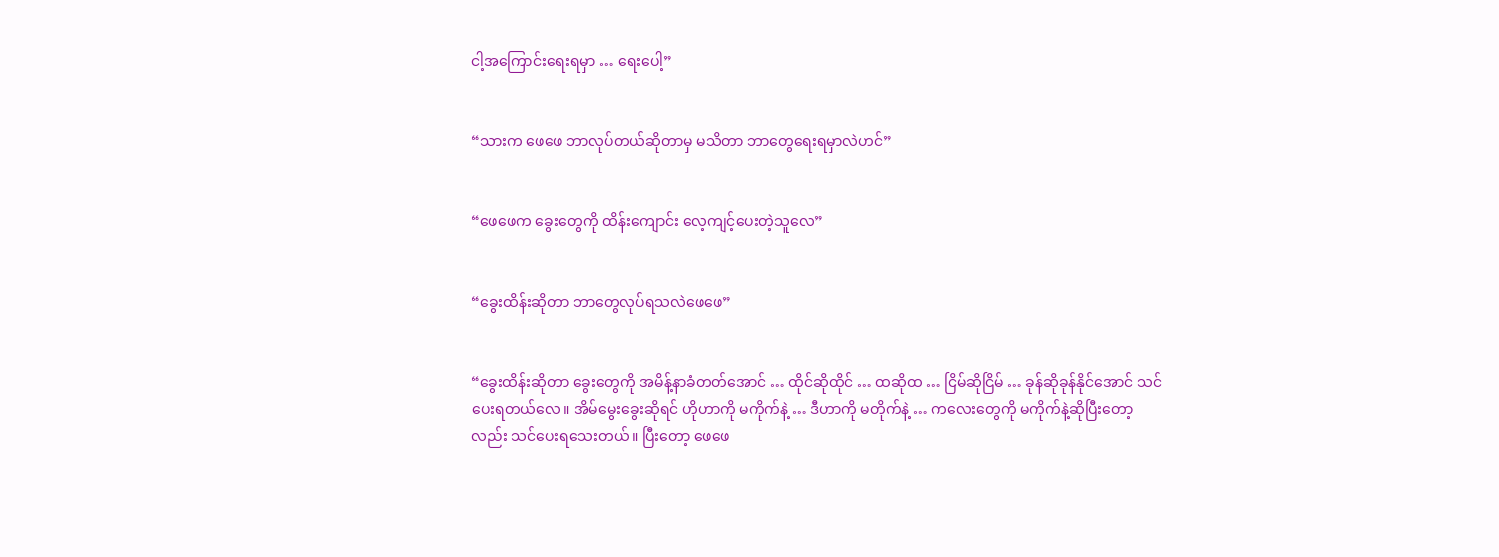ငါ့အကြောင်းရေးရမှာ … ရေးပေါ့”


“သားက ဖေဖေ ဘာလုပ်တယ်ဆိုတာမှ မသိတာ ဘာတွေရေးရမှာလဲဟင်”


“ဖေဖေက ခွေးတွေကို ထိန်းကျောင်း လေ့ကျင့်ပေးတဲ့သူလေ”


“ခွေးထိန်းဆိုတာ ဘာတွေလုပ်ရသလဲဖေဖေ”


“ခွေးထိန်းဆိုတာ ခွေးတွေကို အမိန့်နာခံတတ်အောင် … ထိုင်ဆိုထိုင် … ထဆိုထ … ငြိမ်ဆိုငြိမ် … ခုန်ဆိုခုန်နိုင်အောင် သင်ပေးရတယ်လေ။ အိမ်မွေးခွေးဆိုရင် ဟိုဟာကို မကိုက်နဲ့ … ဒီဟာကို မတိုက်နဲ့ … ကလေးတွေကို မကိုက်နဲ့ဆိုပြီးတော့လည်း သင်ပေးရသေးတယ်။ ပြီးတော့ ဖေဖေ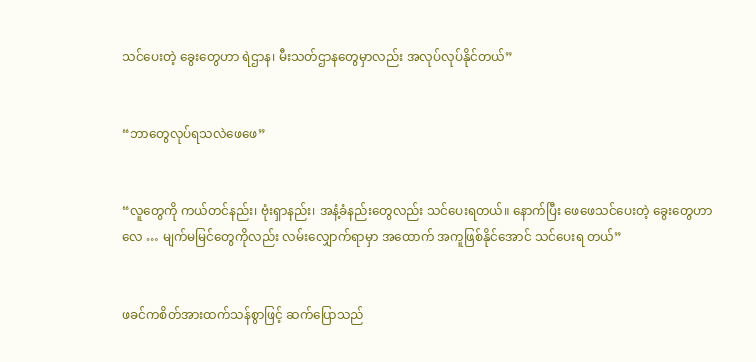သင်ပေးတဲ့ ခွေးတွေဟာ ရဲဌာန၊ မီးသတ်ဌာနတွေမှာလည်း အလုပ်လုပ်နိုင်တယ်”


“ဘာတွေလုပ်ရသလဲဖေဖေ”


“လူတွေကို ကယ်တင်နည်း၊ ဗုံးရှာနည်း၊ အနံ့ခံနည်းတွေလည်း သင်ပေးရတယ်။ နောက်ပြီး ဖေဖေသင်ပေးတဲ့ ခွေးတွေဟာလေ … မျက်မမြင်တွေကိုလည်း လမ်းလျှောက်ရာမှာ အထောက် အကူဖြစ်နိုင်အောင် သင်ပေးရ တယ်”


ဖခင်ကစိတ်အားထက်သန်စွာဖြင့် ဆက်ပြောသည်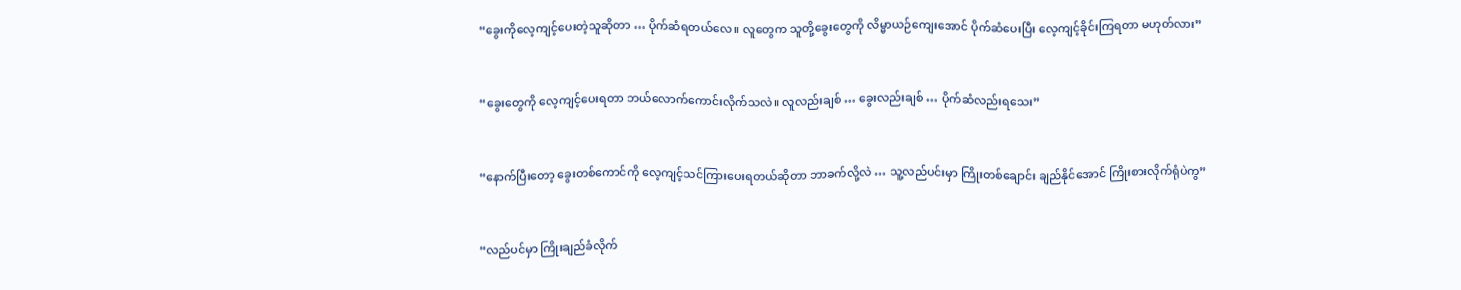“ခွေးကိုလေ့ကျင့်ပေးတဲ့သူဆိုတာ … ပိုက်ဆံရတယ်လေ။ လူတွေက သူတို့ခွေးတွေကို လိမ္မာယဉ်ကျေးအောင် ပိုက်ဆံပေးပြီး လေ့ကျင့်ခိုင်းကြရတာ မဟုတ်လား”


“ခွေးတွေကို လေ့ကျင့်ပေးရတာ ဘယ်လောက်ကောင်းလိုက်သလဲ။ လူလည်းချစ် … ခွေးလည်းချစ် … ပိုက်ဆံလည်းရသေး”


“နောက်ပြီးတော့ ခွေးတစ်ကောင်ကို လေ့ကျင့်သင်ကြားပေးရတယ်ဆိုတာ ဘာခက်လို့လဲ … သူ့လည်ပင်းမှာ ကြိုးတစ်ချောင်း ချည်နိုင်အောင် ကြိုးစားလိုက်ရုံပဲကွ”


“လည်ပင်မှာ ကြိုးချည်ခံလိုက်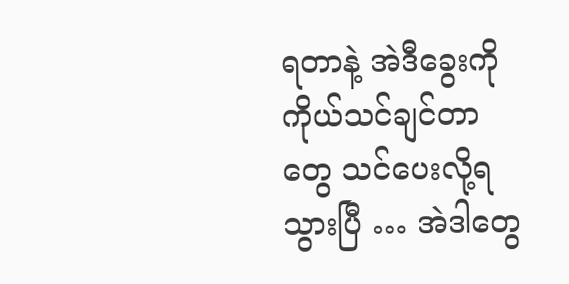ရတာနဲ့ အဲဒီခွေးကို ကိုယ်သင်ချင်တာတွေ သင်ပေးလို့ရသွားပြီ … အဲဒါတွေ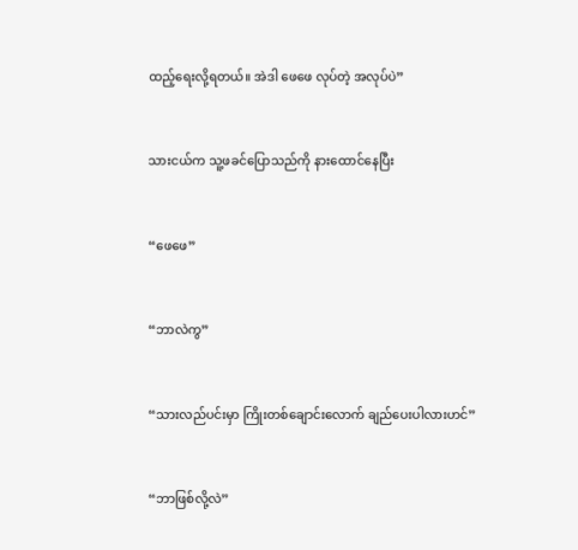ထည့်ရေးလို့ရတယ်။ အဲဒါ ဖေဖေ လုပ်တဲ့ အလုပ်ပဲ”


သားငယ်က သူ့ဖခင်ပြောသည်ကို နားထောင်နေပြီး


“ဖေဖေ”


“ဘာလဲကွ”


“သားလည်ပင်းမှာ ကြိုးတစ်ချောင်းလောက် ချည်ပေးပါလားဟင်”


“ဘာဖြစ်လို့လဲ”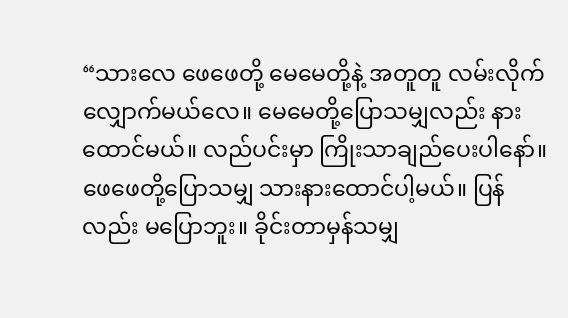“သားလေ ဖေဖေတို့ မေမေတို့နဲ့ အတူတူ လမ်းလိုက်လျှောက်မယ်လေ။ မေမေတို့ပြောသမျှလည်း နားထောင်မယ်။ လည်ပင်းမှာ ကြိုးသာချည်ပေးပါနော်။ ဖေဖေတို့ပြောသမျှ သားနားထောင်ပါ့မယ်။ ပြန်လည်း မပြောဘူး။ ခိုင်းတာမှန်သမျှ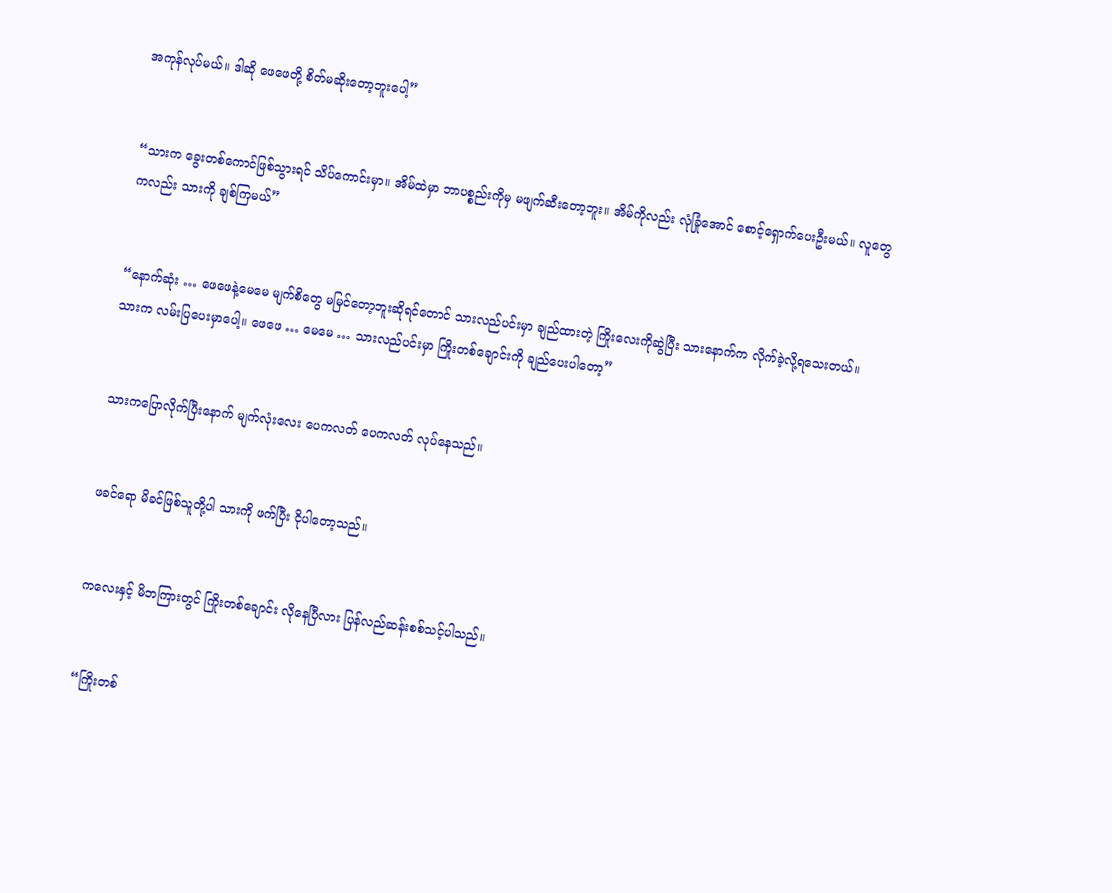အကုန်လုပ်မယ်။ ဒါဆို ဖေဖေတို့ စိတ်မဆိုးတော့ဘူးပေါ့”


“သားက ခွေးတစ်ကောင်ဖြစ်သွားရင် သိပ်ကောင်းမှာ။ အိမ်ထဲမှာ ဘာပစ္စည်းကိုမှ မဖျက်ဆီးတော့ဘူး။ အိမ်ကိုလည်း လုံခြုံအောင် စောင့်ရှောက်ပေးဦးမယ်။ လူတွေကလည်း သားကို ချစ်ကြမယ်”


“နောက်ဆုံး … ဖေဖေနဲ့မေမေ မျက်စိတွေ မမြင်တော့ဘူးဆိုရင်တောင် သားလည်ပင်းမှာ ချည်ထားတဲ့ ကြိုးလေးကိုဆွဲပြီး သားနောက်က လိုက်ခဲ့လို့ရသေးတယ်။ သားက လမ်းပြပေးမှာပေါ့။ ဖေဖေ … မေမေ … သားလည်ပင်းမှာ ကြိုးတစ်ချောင်းကို ချည်ပေးပါတော့”


သားကပြောလိုက်ပြီးနောက် မျက်လုံးလေး ပေကလတ် ပေကလတ် လုပ်နေသည်။


ဖခင်ရော မိခင်ဖြစ်သူတို့ပါ သားကို ဖက်ပြီး ငိုပါတော့သည်။


ကလေးနှင့် မိဘကြားတွင် ကြိုးတစ်ချောင်း လိုနေပြီလား ပြန်လည်ဆန်းစစ်သင့်ပါသည်။


“ကြိုးတစ်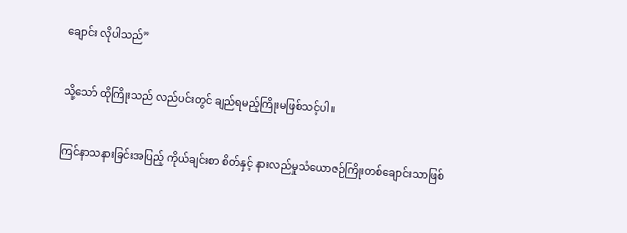ချောင်း လိုပါသည်”


သို့သော် ထိုကြိုးသည် လည်ပင်းတွင် ချည်ရမည့်ကြိုးမဖြစ်သင့်ပါ။


ကြင်နာသနားခြင်းအပြည့် ကိုယ်ချင်းစာ စိတ်နှင့် နားလည်မှုသံယောဇဉ်ကြိုးတစ်ချောင်းသာဖြစ်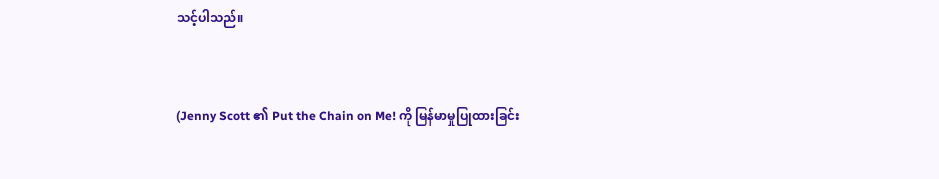သင့်ပါသည်။


(Jenny Scott ၏ Put the Chain on Me! ကို မြန်မာမှုပြုထားခြင်း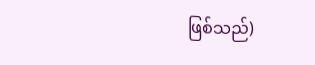ဖြစ်သည်)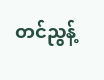တင်ညွန့်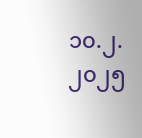၁၀.၂.၂၀၂၅